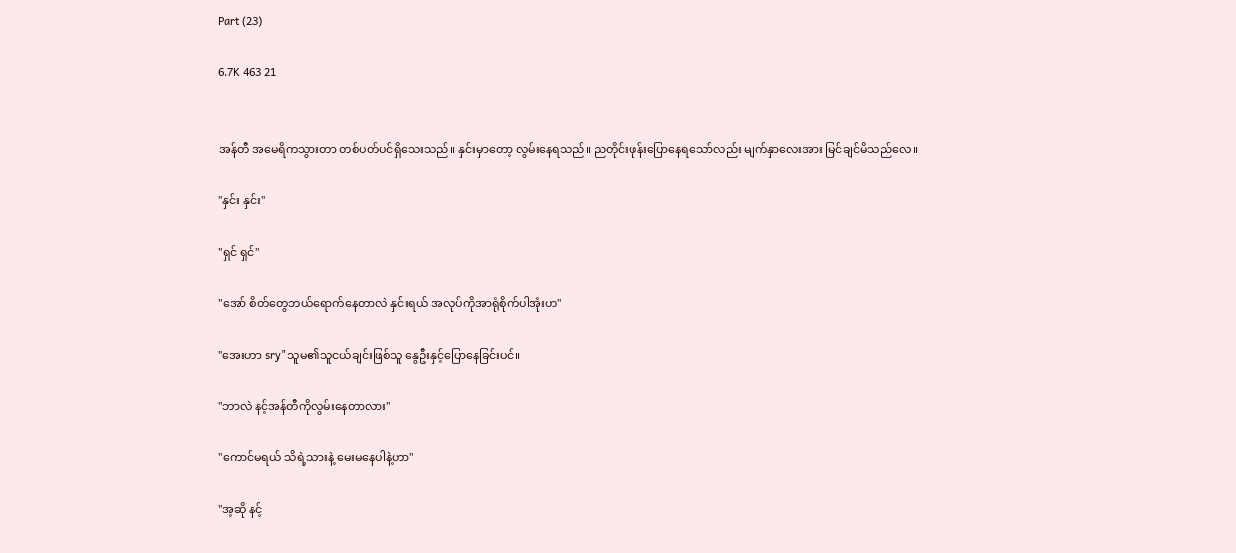Part (23)

6.7K 463 21


အန်တီ အမေရိကသွားတာ တစ်ပတ်ပင်ရှိသေးသည်။ နှင်းမှာတော့ လွမ်းနေရသည်။ ညတိုင်းဖုန်းပြောနေရသော်လည်း မျက်နှာလေးအား မြင်ချင်မိသည်လေ။

"နှင်း နှင်း"

"ရှင် ရှင်"

"အော် စိတ်တွေဘယ်ရောက်နေတာလဲ နှင်းရယ် အလုပ်ကိုအာရုံစိုက်ပါအုံးဟ"

"အေးဟာ sry"သူမ၏သူငယ်ချင်းဖြစ်သူ နွေဦးနှင့်ပြောနေခြင်းပင်။

"ဘာလဲ နင့်အန်တီကိုလွမ်းနေတာလား"

"ကောင်မရယ် သိရဲ့သားနဲ့ မေးမနေပါနဲ့ဟာ"

"အ့ဆို နင့်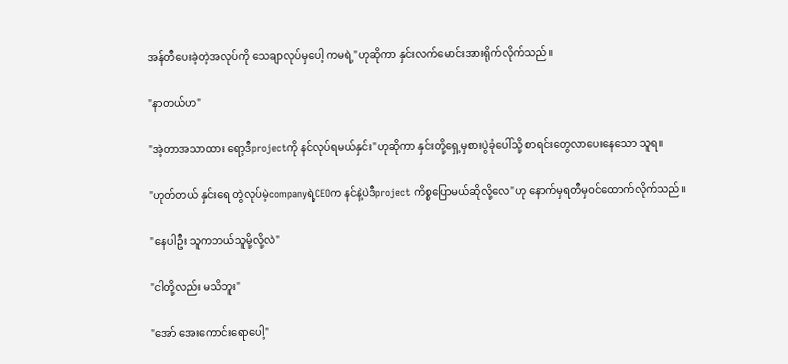အန်တီပေးခဲ့တဲ့အလုပ်ကို သေချာလုပ်မှပေါ့ ကမရဲ့"ဟုဆိုကာ နှင်းလက်မောင်းအားရိုက်လိုက်သည်။

"နာတယ်ဟ"

"အဲ့တာအသာထား ရော့ဒီprojectကို နင်လုပ်ရမယ်နှင်း"ဟုဆိုကာ နှင်းတို့ရှေ့မှစားပွဲခုံပေါ်သို့ စာရင်းတွေလာပေးနေသော သူရ။

"ဟုတ်တယ် နှင်းရေ တွဲလုပ်မဲ့companyရဲ့CEOက နင်နဲ့ပဲဒီproject ကိစ္စပြောမယ်ဆိုလို့လေ"ဟု နောက်မှရတီမှဝင်ထောက်လိုက်သည်။

"နေပါဦး သူကဘယ်သူမို့လို့လဲ"

"ငါတို့လည်း မသိဘူး"

"အော် အေးကောင်းရောပေါ့"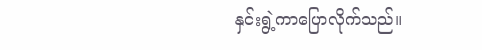နှင်းရွဲ့ကာပြောလိုက်သည်။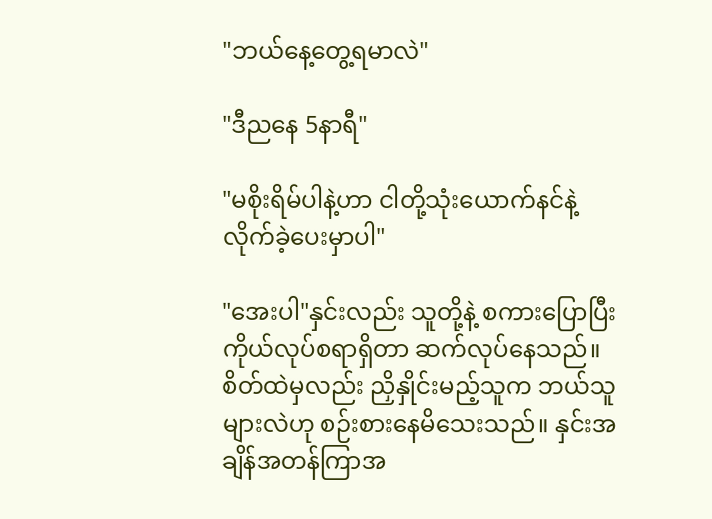"ဘယ်နေ့တွေ့ရမာလဲ"

"ဒီညနေ 5နာရီ"

"မစိုးရိမ်ပါနဲ့ဟာ ငါတို့သုံးယောက်နင်နဲ့လိုက်ခဲ့ပေးမှာပါ"

"အေးပါ"နှင်းလည်း သူတို့နဲ့ စကားပြောပြီး ကိုယ်လုပ်စရာရှိတာ ဆက်လုပ်နေသည်။ စိတ်ထဲမှလည်း ညှိနှိုင်းမည့်သူက ဘယ်သူများလဲဟု စဉ်းစားနေမိသေးသည်။ နှင်းအချိန်အတန်ကြာအ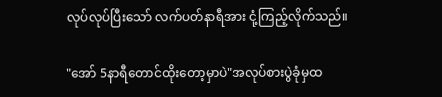လုပ်လုပ်ပြီးသော် လက်ပတ်နာရီအား ငုံ့ကြည့်လိုက်သည်။

"အော် 5နာရီတောင်ထိုးတော့မှာပဲ"အလုပ်စားပွဲခုံမှထ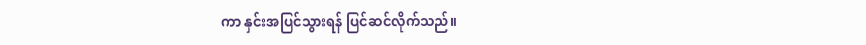ကာ နှင်းအပြင်သွားရန် ပြင်ဆင်လိုက်သည်။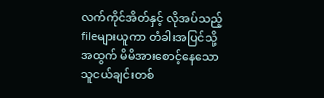လက်ကိုင်အိတ်နှင့် လိုအပ်သည့်fileများယူကာ တံခါးအပြင်သို့အထွက် မိမိအားစောင့်နေသော သူငယ်ချင်းတစ်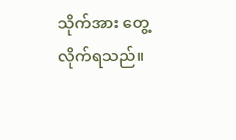သိုက်အား တွေ့လိုက်ရသည်။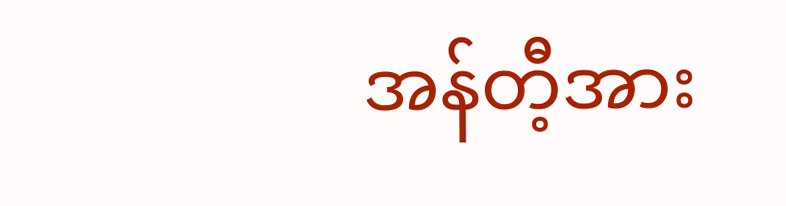အန်တီ့အား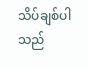သိပ်ချစ်ပါသည်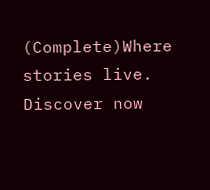(Complete)Where stories live. Discover now